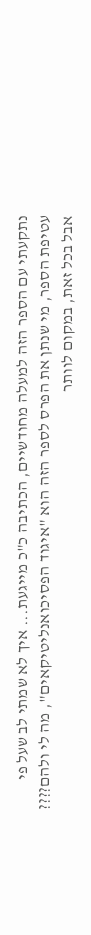נתקעתי עם הספר הזה למעלה מחודשיים, הכתיבה כ"כ מייגעת... איך לא שמתי לב שעל פי עטיפת הספר, מי שנתן את הפרס לספר הזה הוא "איגוד הפסיכואנליטיקאים", מה לי ולהם????
אבל בכל זאת, במקום לוותר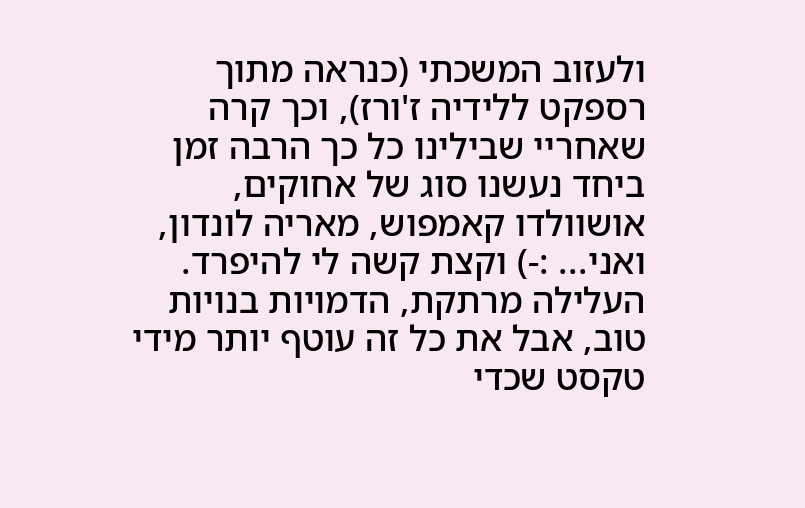ולעזוב המשכתי (כנראה מתוך רספקט ללידיה ז'ורז), וכך קרה שאחריי שבילינו כל כך הרבה זמן ביחד נעשנו סוג של אחוקים, אושוולדו קאמפוש, מאריה לונדון, ואני... :-) וקצת קשה לי להיפרד.
העלילה מרתקת, הדמויות בנויות טוב, אבל את כל זה עוטף יותר מידי טקסט שכדי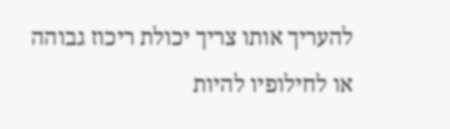להעריך אותו צריך יכולת ריכוז גבוהה או לחילופיו להיות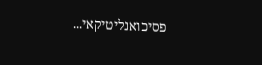פסיכואנליטיקאי...